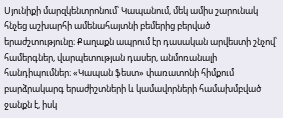Սյունիքի մարզկենտրոնում՝ Կապանում, մեկ ամիս շարունակ հնչեց աշխարհի ամենահայտնի բեմերից բերված երաժշտությունը։ Քաղաքն ապրում էր դասական արվեստի շնչով՝ համերգներ, վարպետության դասեր, անմոռանալի հանդիպումներ։ «Կապան ֆեստ» փառատոնի հիմքում բարձրակարգ երաժիշտների և կամավորների համախմբված ջանքն է, իսկ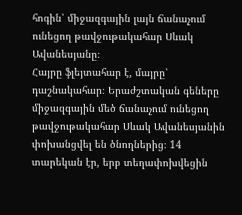հոգին՝ միջազգային լայն ճանաչում ունեցող թավջութակահար Սևակ Ավանեսյանը։
Հայրը ֆլեյտահար է, մայրը՝ դաշնակահար։ Երաժշտական գեները միջազգային մեծ ճանաչում ունեցող թավջութակահար Սևակ Ավանեսյանին փոխանցվել են ծնողներից։ 14 տարեկան էր, երբ տեղափոխվեցին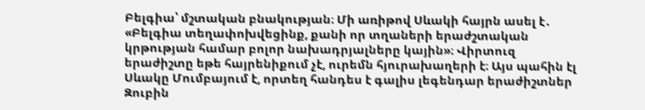Բելգիա՝ մշտական բնակության։ Մի առիթով Սևակի հայրն ասել է․ «Բելգիա տեղափոխվեցինք, քանի որ տղաների երաժշտական կրթության համար բոլոր նախադրյալները կային»։ Վիրտուզ երաժիշտը եթե հայրենիքում չէ, ուրեմն հյուրախաղերի է։ Այս պահին էլ Սևակը Մումբայում է, որտեղ հանդես է գալիս լեգենդար երաժիշտներ Զուբին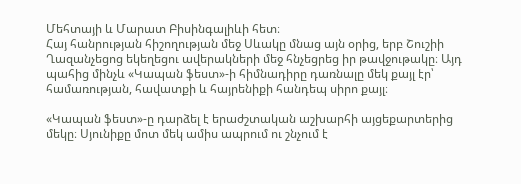Մեհտայի և Մարատ Բիսինգալիևի հետ։
Հայ հանրության հիշողության մեջ Սևակը մնաց այն օրից, երբ Շուշիի Ղազանչեցոց եկեղեցու ավերակների մեջ հնչեցրեց իր թավջութակը։ Այդ պահից մինչև «Կապան ֆեստ»-ի հիմնադիրը դառնալը մեկ քայլ էր՝ համառության, հավատքի և հայրենիքի հանդեպ սիրո քայլ։

«Կապան ֆեստ»-ը դարձել է երաժշտական աշխարհի այցեքարտերից մեկը։ Սյունիքը մոտ մեկ ամիս ապրում ու շնչում է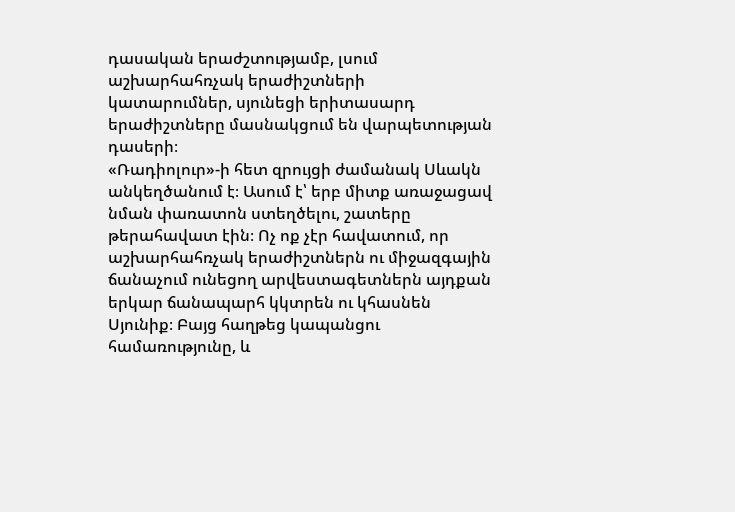դասական երաժշտությամբ, լսում աշխարհահռչակ երաժիշտների կատարումներ, սյունեցի երիտասարդ երաժիշտները մասնակցում են վարպետության դասերի։
«Ռադիոլուր»-ի հետ զրույցի ժամանակ Սևակն անկեղծանում է։ Ասում է՝ երբ միտք առաջացավ նման փառատոն ստեղծելու, շատերը թերահավատ էին։ Ոչ ոք չէր հավատում, որ աշխարհահռչակ երաժիշտներն ու միջազգային ճանաչում ունեցող արվեստագետներն այդքան երկար ճանապարհ կկտրեն ու կհասնեն Սյունիք։ Բայց հաղթեց կապանցու համառությունը, և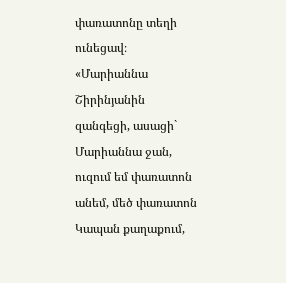փառատոնը տեղի ունեցավ։
«Մարիաննա Շիրինյանին զանգեցի, ասացի` Մարիաննա ջան, ուզում եմ փառատոն անեմ, մեծ փառատոն Կապան քաղաքում,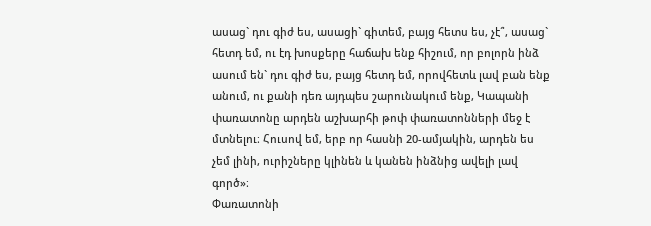ասաց` դու գիժ ես, ասացի` գիտեմ, բայց հետս ես, չէ՞, ասաց` հետդ եմ, ու էդ խոսքերը հաճախ ենք հիշում, որ բոլորն ինձ ասում են` դու գիժ ես, բայց հետդ եմ, որովհետև լավ բան ենք անում, ու քանի դեռ այդպես շարունակում ենք, Կապանի փառատոնը արդեն աշխարհի թոփ փառատոնների մեջ է մտնելու։ Հուսով եմ, երբ որ հասնի 20-ամյակին, արդեն ես չեմ լինի, ուրիշները կլինեն և կանեն ինձնից ավելի լավ գործ»։
Փառատոնի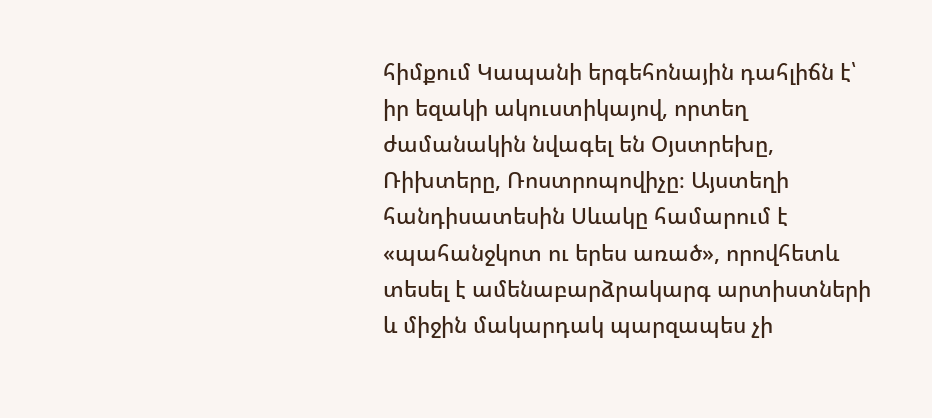հիմքում Կապանի երգեհոնային դահլիճն է՝ իր եզակի ակուստիկայով, որտեղ ժամանակին նվագել են Օյստրեխը, Ռիխտերը, Ռոստրոպովիչը։ Այստեղի հանդիսատեսին Սևակը համարում է «պահանջկոտ ու երես առած», որովհետև տեսել է ամենաբարձրակարգ արտիստների և միջին մակարդակ պարզապես չի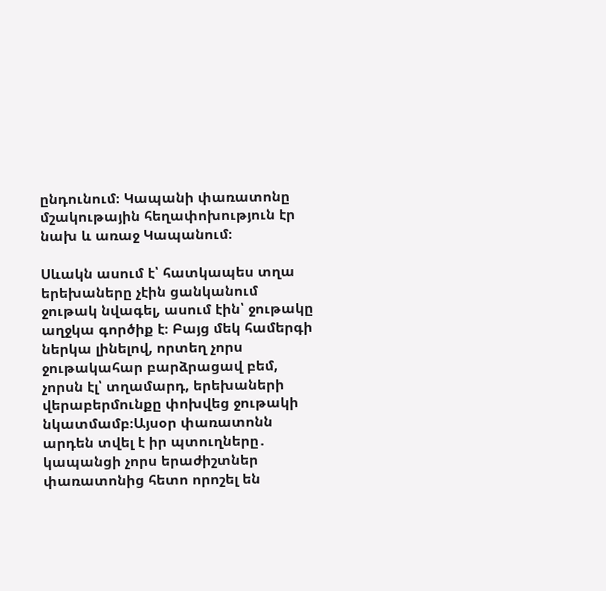ընդունում։ Կապանի փառատոնը մշակութային հեղափոխություն էր նախ և առաջ Կապանում։

Սևակն ասում է՝ հատկապես տղա երեխաները չէին ցանկանում ջութակ նվագել, ասում էին՝ ջութակը աղջկա գործիք է։ Բայց մեկ համերգի ներկա լինելով, որտեղ չորս ջութակահար բարձրացավ բեմ, չորսն էլ՝ տղամարդ, երեխաների վերաբերմունքը փոխվեց ջութակի նկատմամբ։Այսօր փառատոնն արդեն տվել է իր պտուղները․ կապանցի չորս երաժիշտներ փառատոնից հետո որոշել են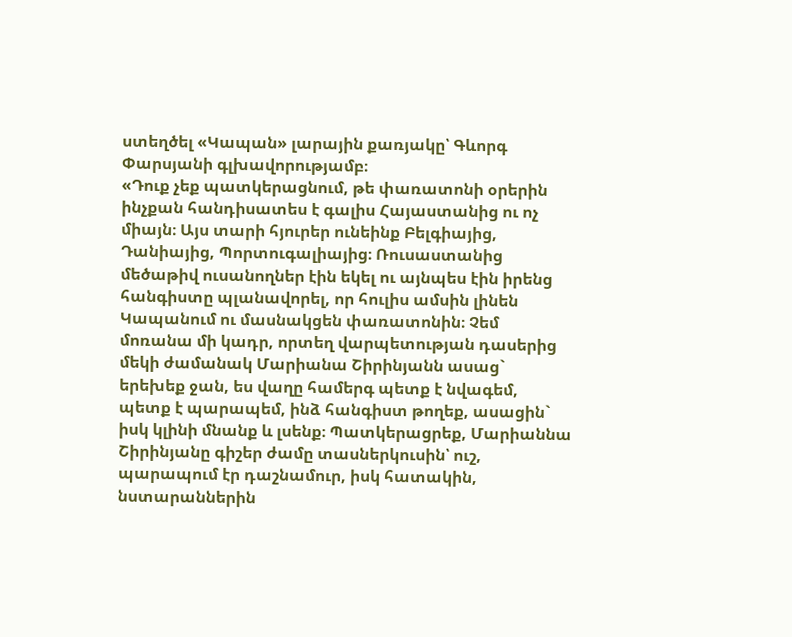ստեղծել «Կապան» լարային քառյակը՝ Գևորգ Փարսյանի գլխավորությամբ։
«Դուք չեք պատկերացնում, թե փառատոնի օրերին ինչքան հանդիսատես է գալիս Հայաստանից ու ոչ միայն։ Այս տարի հյուրեր ունեինք Բելգիայից, Դանիայից, Պորտուգալիայից։ Ռուսաստանից մեծաթիվ ուսանողներ էին եկել ու այնպես էին իրենց հանգիստը պլանավորել, որ հուլիս ամսին լինեն Կապանում ու մասնակցեն փառատոնին։ Չեմ մոռանա մի կադր, որտեղ վարպետության դասերից մեկի ժամանակ Մարիանա Շիրինյանն ասաց` երեխեք ջան, ես վաղը համերգ պետք է նվագեմ, պետք է պարապեմ, ինձ հանգիստ թողեք, ասացին` իսկ կլինի մնանք և լսենք։ Պատկերացրեք, Մարիաննա Շիրինյանը գիշեր ժամը տասներկուսին՝ ուշ, պարապում էր դաշնամուր, իսկ հատակին, նստարաններին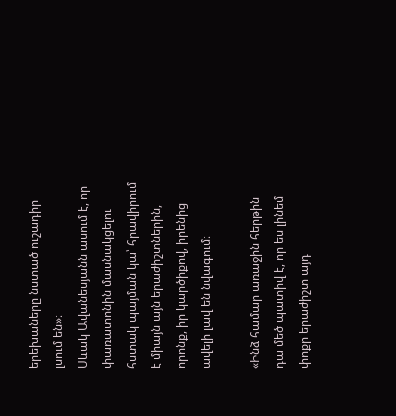երեխաները նստած ուշադիր լսում են»։
Սևակ Ավանեսյանն ասում է, որ փառատոնին մասնակցելու հստակ պայման կա՝ հրավիրում է միայն այն երաժիշտներին, որոնք, իր կարծիքով, իրենից ավելի լավ են նվագում։

«Ինձ համար առաջին հերթին դա մեծ պատիվ է, որ ես լինեմ փոքր երաժիշտ այդ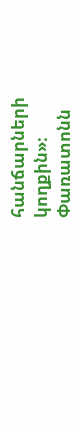հանճարների կողքին»։
Փառատոնն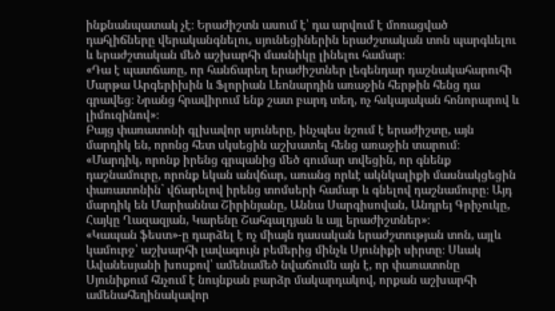ինքնանպատակ չէ։ Երաժիշտն ասում է՝ դա արվում է մոռացված դահլիճները վերականգնելու, սյունեցիներին երաժշտական տոն պարգևելու և երաժշտական մեծ աշխարհի մասնիկը լինելու համար։
«Դա է պատճառը, որ հանճարեղ երաժիշտներ լեգենդար դաշնակահարուհի Մարթա Արգերիխին և Ֆլորիան Լեոնարդին առաջին հերթին հենց դա գրավեց։ Նրանց հրավիրում ենք շատ բարդ տեղ, ոչ հսկայական հոնորարով և լիմուզինով»։
Բայց փառատոնի գլխավոր սյուները, ինչպես նշում է երաժիշտը, այն մարդիկ են, որոնց հետ սկսեցին աշխատել հենց առաջին տարում։
«Մարդիկ, որոնք իրենց գրպանից մեծ գումար տվեցին, որ գնենք դաշնամուրը, որոնք եկան անվճար, առանց որևէ ակնկալիքի մասնակցեցին փառատոնին` վճարելով իրենց տոմսերի համար և գնելով դաշնամուրը։ Այդ մարդիկ են Մարիաննա Շիրինյանը, Աննա Սարգիսովան, Անդրեյ Գրիչուկը, Հայկը Ղազազյան, Կարենը Շահգալդյան և այլ երաժիշտներ»։
«Կապան ֆեստ»-ը դարձել է ոչ միայն դասական երաժշտության տոն, այլև կամուրջ՝ աշխարհի լավագույն բեմերից մինչև Սյունիքի սիրտը։ Սևակ Ավանեսյանի խոսքով՝ ամենամեծ նվաճումն այն է, որ փառատոնը Սյունիքում հնչում է նույնքան բարձր մակարդակով, որքան աշխարհի ամենահեղինակավոր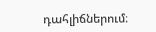դահլիճներում։